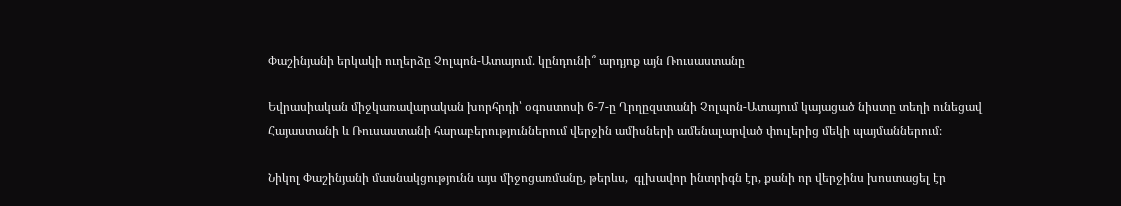Փաշինյանի երկակի ուղերձը Չոլպոն-Ատայում․ կընդունի՞ արդյոք այն Ռուսաստանը

Եվրասիական միջկառավարական խորհրդի՝ օգոստոսի 6-7-ը Ղրղըզստանի Չոլպոն-Ատայում կայացած նիստը տեղի ունեցավ Հայաստանի և Ռուսաստանի հարաբերություններում վերջին ամիսների ամենալարված փուլերից մեկի պայմաններում։

Նիկոլ Փաշինյանի մասնակցությունն այս միջոցառմանը, թերևս,  գլխավոր ինտրիգն էր, քանի որ վերջինս խոստացել էր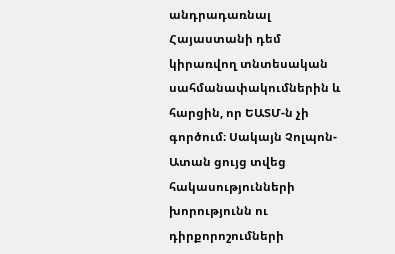անդրադառնալ Հայաստանի դեմ կիրառվող տնտեսական սահմանափակումներին և հարցին, որ ԵԱՏՄ-ն չի գործում։ Սակայն Չոլպոն-Ատան ցույց տվեց հակասությունների խորությունն ու դիրքորոշումների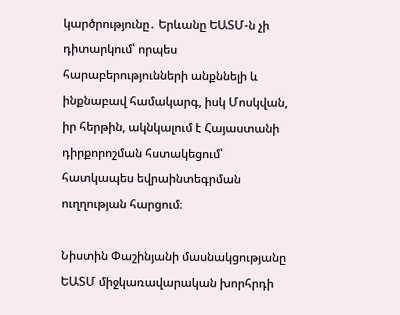կարծրությունը․ Երևանը ԵԱՏՄ-ն չի դիտարկում՝ որպես հարաբերությունների անքննելի և ինքնաբավ համակարգ, իսկ Մոսկվան, իր հերթին, ակնկալում է Հայաստանի դիրքորոշման հստակեցում՝ հատկապես եվրաինտեգրման ուղղության հարցում։

Նիստին Փաշինյանի մասնակցությանը ԵԱՏՄ միջկառավարական խորհրդի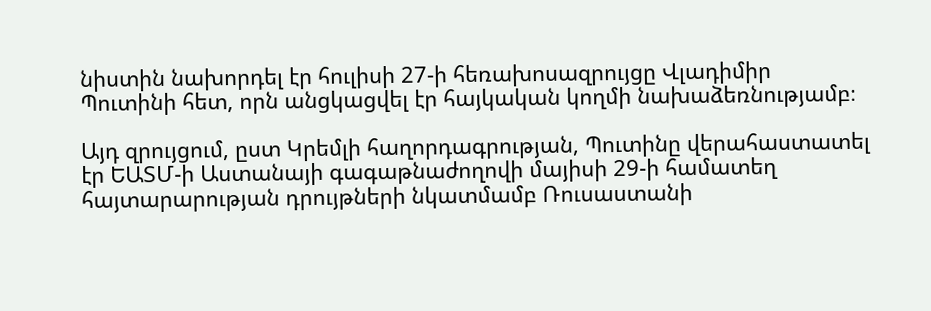նիստին նախորդել էր հուլիսի 27-ի հեռախոսազրույցը Վլադիմիր Պուտինի հետ, որն անցկացվել էր հայկական կողմի նախաձեռնությամբ։

Այդ զրույցում, ըստ Կրեմլի հաղորդագրության, Պուտինը վերահաստատել էր ԵԱՏՄ-ի Աստանայի գագաթնաժողովի մայիսի 29-ի համատեղ հայտարարության դրույթների նկատմամբ Ռուսաստանի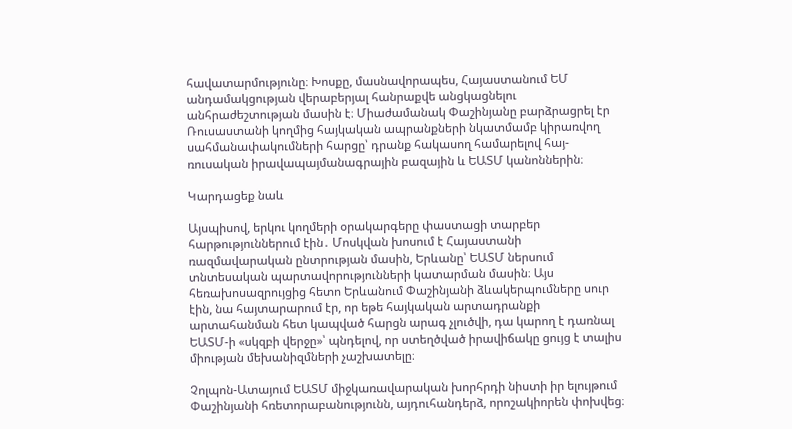հավատարմությունը։ Խոսքը, մասնավորապես, Հայաստանում ԵՄ անդամակցության վերաբերյալ հանրաքվե անցկացնելու անհրաժեշտության մասին է։ Միաժամանակ Փաշինյանը բարձրացրել էր Ռուսաստանի կողմից հայկական ապրանքների նկատմամբ կիրառվող սահմանափակումների հարցը՝ դրանք հակասող համարելով հայ-ռուսական իրավապայմանագրային բազային և ԵԱՏՄ կանոններին։

Կարդացեք նաև

Այսպիսով, երկու կողմերի օրակարգերը փաստացի տարբեր հարթություններում էին․ Մոսկվան խոսում է Հայաստանի ռազմավարական ընտրության մասին, Երևանը՝ ԵԱՏՄ ներսում տնտեսական պարտավորությունների կատարման մասին։ Այս հեռախոսազրույցից հետո Երևանում Փաշինյանի ձևակերպումները սուր էին, նա հայտարարում էր, որ եթե հայկական արտադրանքի արտահանման հետ կապված հարցն արագ չլուծվի, դա կարող է դառնալ ԵԱՏՄ-ի «սկզբի վերջը»՝ պնդելով, որ ստեղծված իրավիճակը ցույց է տալիս միության մեխանիզմների չաշխատելը։

Չոլպոն-Ատայում ԵԱՏՄ միջկառավարական խորհրդի նիստի իր ելույթում Փաշինյանի հռետորաբանությունն, այդուհանդերձ, որոշակիորեն փոխվեց։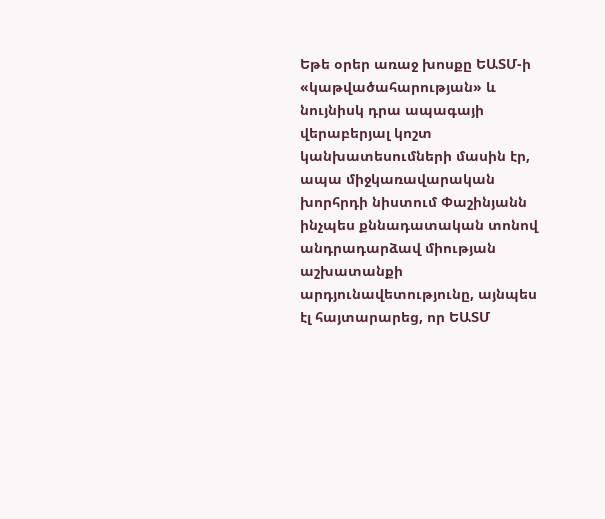Եթե օրեր առաջ խոսքը ԵԱՏՄ-ի «կաթվածահարության» և նույնիսկ դրա ապագայի վերաբերյալ կոշտ կանխատեսումների մասին էր, ապա միջկառավարական խորհրդի նիստում Փաշինյանն ինչպես քննադատական տոնով անդրադարձավ միության աշխատանքի արդյունավետությունը, այնպես էլ հայտարարեց, որ ԵԱՏՄ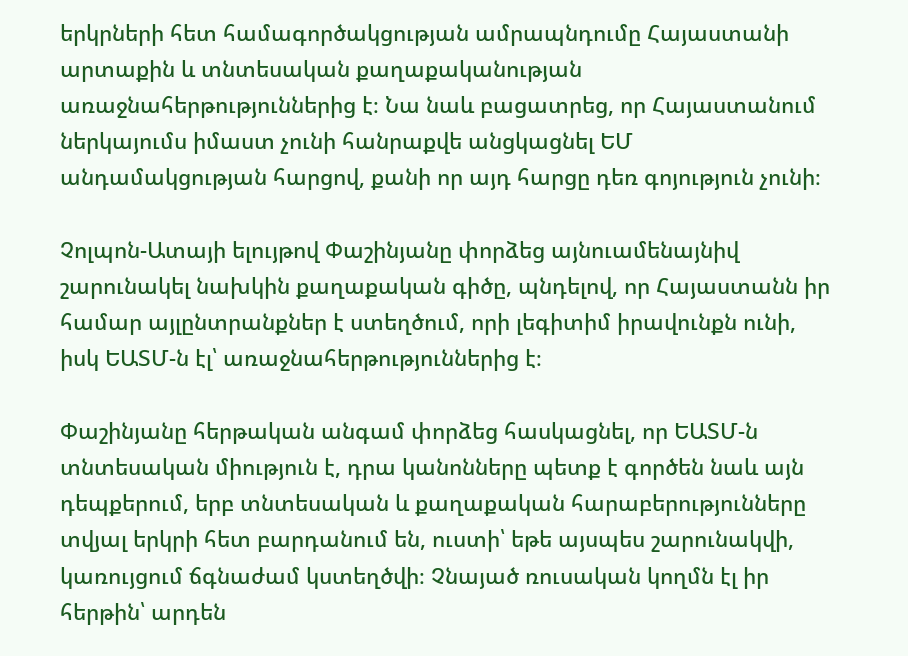երկրների հետ համագործակցության ամրապնդումը Հայաստանի արտաքին և տնտեսական քաղաքականության առաջնահերթություններից է։ Նա նաև բացատրեց, որ Հայաստանում ներկայումս իմաստ չունի հանրաքվե անցկացնել ԵՄ անդամակցության հարցով, քանի որ այդ հարցը դեռ գոյություն չունի։

Չոլպոն-Ատայի ելույթով Փաշինյանը փորձեց այնուամենայնիվ շարունակել նախկին քաղաքական գիծը, պնդելով, որ Հայաստանն իր համար այլընտրանքներ է ստեղծում, որի լեգիտիմ իրավունքն ունի, իսկ ԵԱՏՄ-ն էլ՝ առաջնահերթություններից է։

Փաշինյանը հերթական անգամ փորձեց հասկացնել, որ ԵԱՏՄ-ն տնտեսական միություն է, դրա կանոնները պետք է գործեն նաև այն դեպքերում, երբ տնտեսական և քաղաքական հարաբերությունները տվյալ երկրի հետ բարդանում են, ուստի՝ եթե այսպես շարունակվի, կառույցում ճգնաժամ կստեղծվի։ Չնայած ռուսական կողմն էլ իր հերթին՝ արդեն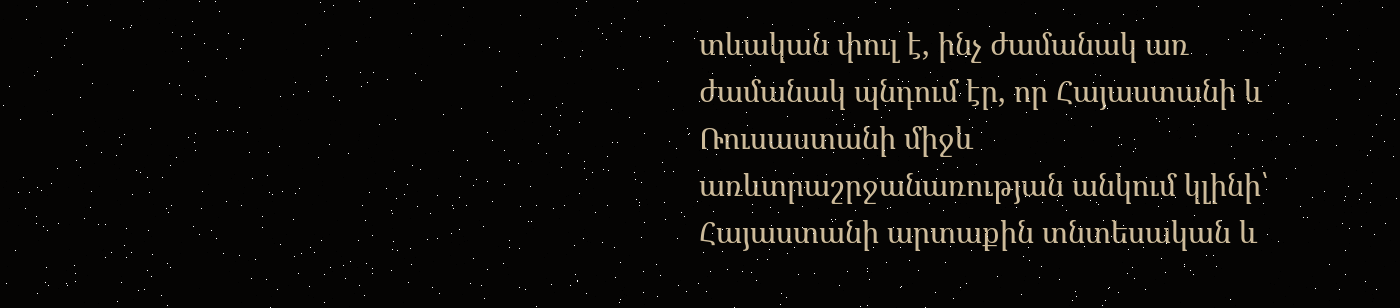տևական փուլ է, ինչ ժամանակ առ ժամանակ պնդում էր, որ Հայաստանի և Ռուսաստանի միջև առևտրաշրջանառության անկում կլինի՝ Հայաստանի արտաքին տնտեսական և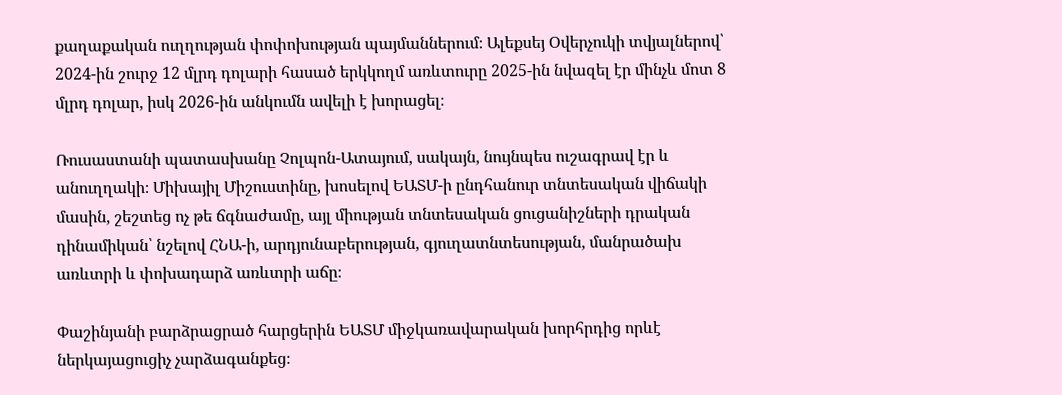քաղաքական ուղղության փոփոխության պայմաններում։ Ալեքսեյ Օվերչուկի տվյալներով՝ 2024-ին շուրջ 12 մլրդ դոլարի հասած երկկողմ առևտուրը 2025-ին նվազել էր մինչև մոտ 8 մլրդ դոլար, իսկ 2026-ին անկումն ավելի է խորացել։

Ռուսաստանի պատասխանը Չոլպոն-Ատայում, սակայն, նույնպես ուշագրավ էր և անուղղակի։ Միխայիլ Միշուստինը, խոսելով ԵԱՏՄ-ի ընդհանուր տնտեսական վիճակի մասին, շեշտեց ոչ թե ճգնաժամը, այլ միության տնտեսական ցուցանիշների դրական դինամիկան՝ նշելով ՀՆԱ-ի, արդյունաբերության, գյուղատնտեսության, մանրածախ առևտրի և փոխադարձ առևտրի աճը։

Փաշինյանի բարձրացրած հարցերին ԵԱՏՄ միջկառավարական խորհրդից որևէ ներկայացուցիչ չարձագանքեց։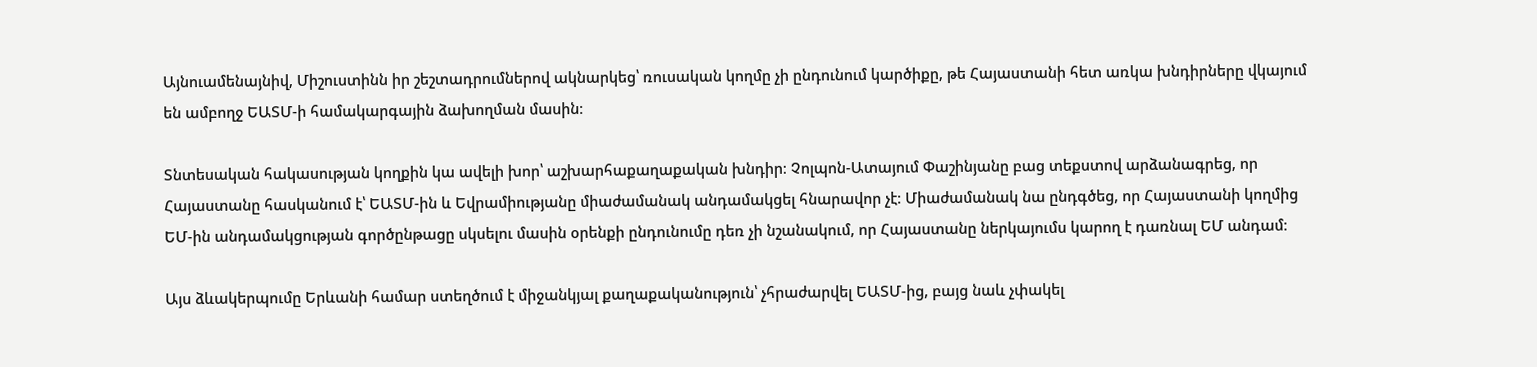Այնուամենայնիվ, Միշուստինն իր շեշտադրումներով ակնարկեց՝ ռուսական կողմը չի ընդունում կարծիքը, թե Հայաստանի հետ առկա խնդիրները վկայում են ամբողջ ԵԱՏՄ-ի համակարգային ձախողման մասին։

Տնտեսական հակասության կողքին կա ավելի խոր՝ աշխարհաքաղաքական խնդիր։ Չոլպոն-Ատայում Փաշինյանը բաց տեքստով արձանագրեց, որ Հայաստանը հասկանում է՝ ԵԱՏՄ-ին և Եվրամիությանը միաժամանակ անդամակցել հնարավոր չէ։ Միաժամանակ նա ընդգծեց, որ Հայաստանի կողմից ԵՄ-ին անդամակցության գործընթացը սկսելու մասին օրենքի ընդունումը դեռ չի նշանակում, որ Հայաստանը ներկայումս կարող է դառնալ ԵՄ անդամ։

Այս ձևակերպումը Երևանի համար ստեղծում է միջանկյալ քաղաքականություն՝ չհրաժարվել ԵԱՏՄ-ից, բայց նաև չփակել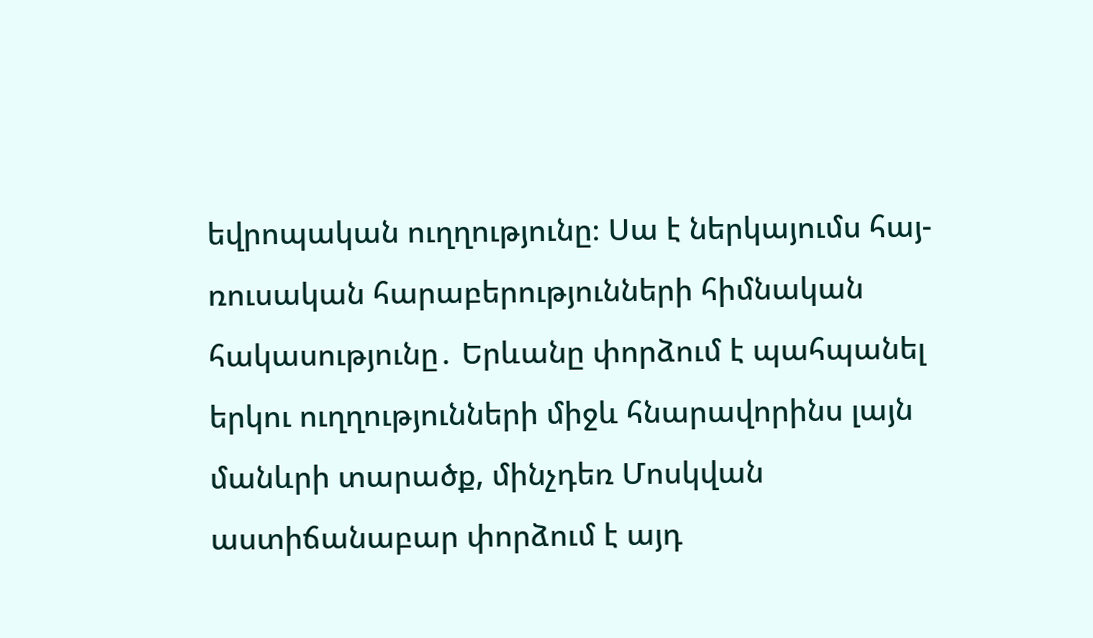եվրոպական ուղղությունը։ Սա է ներկայումս հայ-ռուսական հարաբերությունների հիմնական հակասությունը․ Երևանը փորձում է պահպանել երկու ուղղությունների միջև հնարավորինս լայն մանևրի տարածք, մինչդեռ Մոսկվան աստիճանաբար փորձում է այդ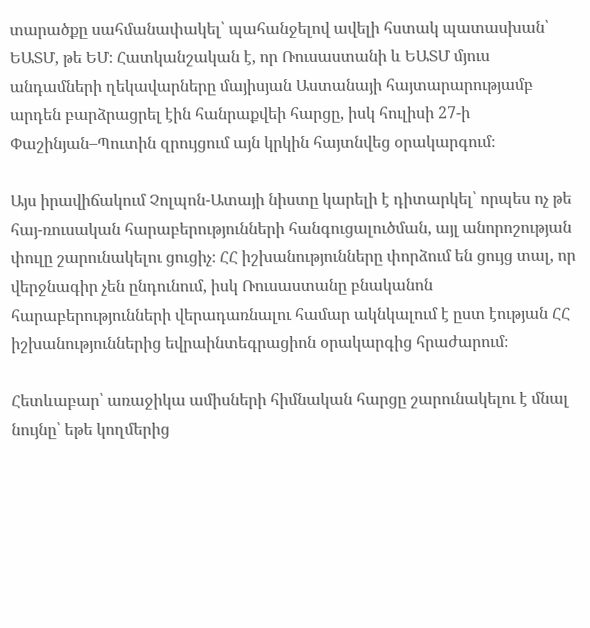տարածքը սահմանափակել՝ պահանջելով ավելի հստակ պատասխան՝ ԵԱՏՄ, թե ԵՄ։ Հատկանշական է, որ Ռուսաստանի և ԵԱՏՄ մյուս անդամների ղեկավարները մայիսյան Աստանայի հայտարարությամբ արդեն բարձրացրել էին հանրաքվեի հարցը, իսկ հուլիսի 27-ի Փաշինյան–Պուտին զրույցում այն կրկին հայտնվեց օրակարգում։

Այս իրավիճակում Չոլպոն-Ատայի նիստը կարելի է դիտարկել՝ որպես ոչ թե հայ-ռուսական հարաբերությունների հանգուցալուծման, այլ անորոշության փուլը շարունակելու ցուցիչ։ ՀՀ իշխանությունները փորձում են ցույց տալ, որ վերջնագիր չեն ընդունում, իսկ Ռուսաստանը բնականոն հարաբերությունների վերադառնալու համար ակնկալում է ըստ էության ՀՀ իշխանություններից եվրաինտեգրացիոն օրակարգից հրաժարում։

Հետևաբար՝ առաջիկա ամիսների հիմնական հարցը շարունակելու է մնալ նույնը՝ եթե կողմերից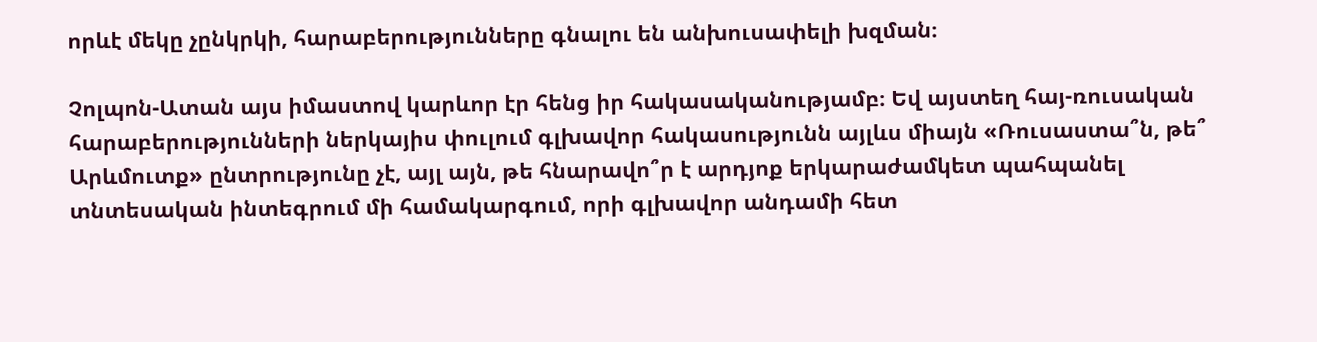որևէ մեկը չընկրկի, հարաբերությունները գնալու են անխուսափելի խզման։

Չոլպոն-Ատան այս իմաստով կարևոր էր հենց իր հակասականությամբ։ Եվ այստեղ հայ-ռուսական հարաբերությունների ներկայիս փուլում գլխավոր հակասությունն այլևս միայն «Ռուսաստա՞ն, թե՞ Արևմուտք» ընտրությունը չէ, այլ այն, թե հնարավո՞ր է արդյոք երկարաժամկետ պահպանել տնտեսական ինտեգրում մի համակարգում, որի գլխավոր անդամի հետ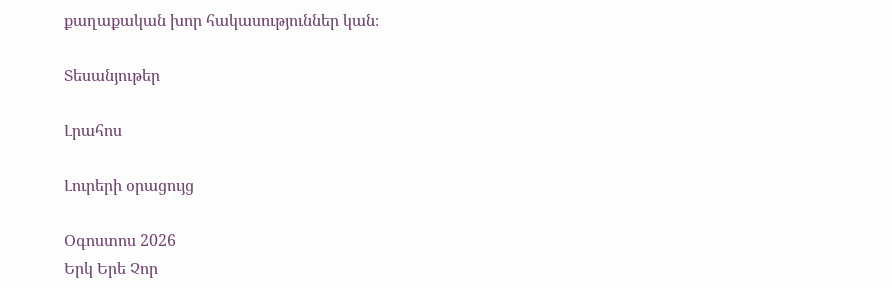քաղաքական խոր հակասություններ կան։

Տեսանյութեր

Լրահոս

Լուրերի օրացույց

Օգոստոս 2026
Երկ Երե Չոր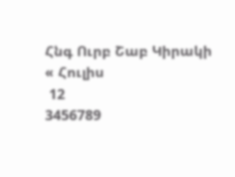Հնգ Ուրբ Շաբ Կիրակի
« Հուլիս
 12
3456789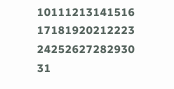10111213141516
17181920212223
24252627282930
31